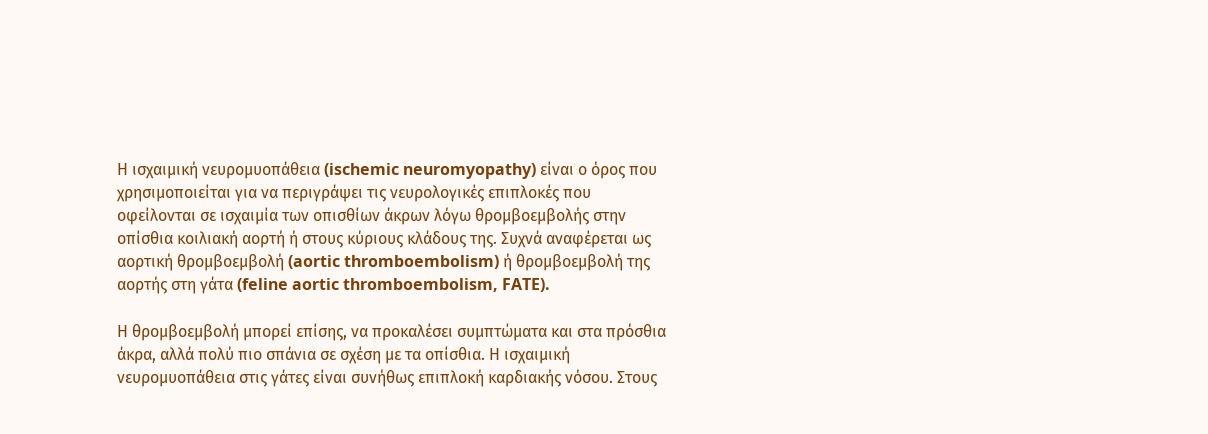Η ισχαιμική νευρομυοπάθεια (ischemic neuromyopathy) είναι ο όρος που χρησιμοποιείται για να περιγράψει τις νευρολογικές επιπλοκές που οφείλονται σε ισχαιμία των οπισθίων άκρων λόγω θρομβοεμβολής στην οπίσθια κοιλιακή αορτή ή στους κύριους κλάδους της. Συχνά αναφέρεται ως αορτική θρομβοεμβολή (aortic thromboembolism) ή θρομβοεμβολή της αορτής στη γάτα (feline aortic thromboembolism, FATE).

Η θρομβοεμβολή μπορεί επίσης, να προκαλέσει συμπτώματα και στα πρόσθια άκρα, αλλά πολύ πιο σπάνια σε σχέση με τα οπίσθια. Η ισχαιμική νευρομυοπάθεια στις γάτες είναι συνήθως επιπλοκή καρδιακής νόσου. Στους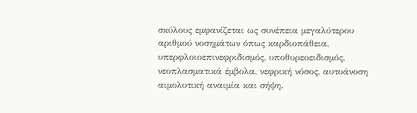σκύλους εμφανίζεται ως συνέπεια μεγαλύτερου αριθμού νοσημάτων όπως καρδιοπάθεια, υπερφλοιοεπινεφριδισμός, υποθυρεοειδισμός, νεοπλασματικά έμβολα, νεφρική νόσος, αυτοάνοση αιμολυτική αναιμία και σήψη.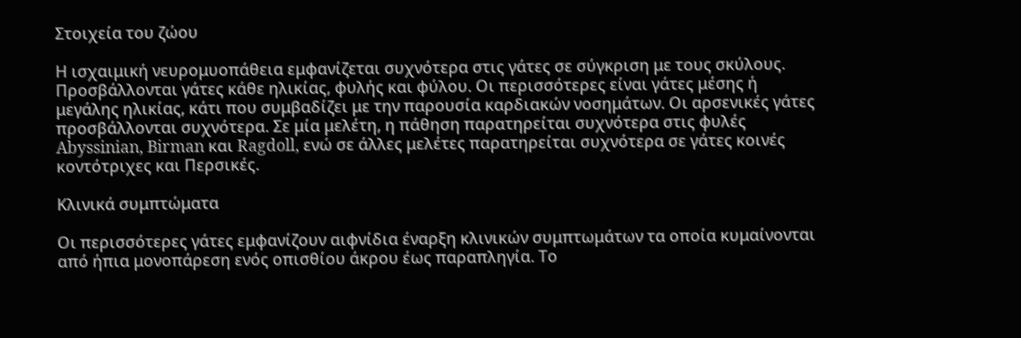Στοιχεία του ζώου

Η ισχαιμική νευρομυοπάθεια εμφανίζεται συχνότερα στις γάτες σε σύγκριση με τους σκύλους. Προσβάλλονται γάτες κάθε ηλικίας, φυλής και φύλου. Οι περισσότερες είναι γάτες μέσης ή μεγάλης ηλικίας, κάτι που συμβαδίζει με την παρουσία καρδιακών νοσημάτων. Οι αρσενικές γάτες προσβάλλονται συχνότερα. Σε μία μελέτη, η πάθηση παρατηρείται συχνότερα στις φυλές Abyssinian, Birman και Ragdoll, ενώ σε άλλες μελέτες παρατηρείται συχνότερα σε γάτες κοινές κοντότριχες και Περσικές.

Κλινικά συμπτώματα

Οι περισσότερες γάτες εμφανίζουν αιφνίδια έναρξη κλινικών συμπτωμάτων τα οποία κυμαίνονται από ήπια μονοπάρεση ενός οπισθίου άκρου έως παραπληγία. Το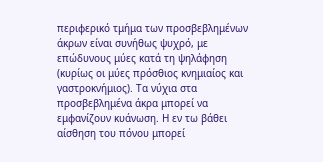περιφερικό τμήμα των προσβεβλημένων άκρων είναι συνήθως ψυχρό, με επώδυνους μύες κατά τη ψηλάφηση (κυρίως οι μύες πρόσθιος κνημιαίος και γαστροκνήμιος). Τα νύχια στα προσβεβλημένα άκρα μπορεί να εμφανίζουν κυάνωση. Η εν τω βάθει αίσθηση του πόνου μπορεί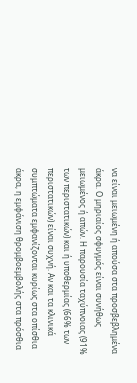να είναι μειωμένη ή απούσα στα προσβεβλημένα άκρα. Ο μηριαίος σφυγμός είναι συνήθως μειωμένος ή απών. Η παρουσία ταχύπνοιας (91% των περιστατικών) και ή υποθερμίας (66% των περιστατικών) είναι συχνή. Αν και τα κλινικά συμπτώματα εμφανίζονται κυρίως στα οπίσθια άκρα, η εμφάνιση θρομβοεμβολής στα πρόσθια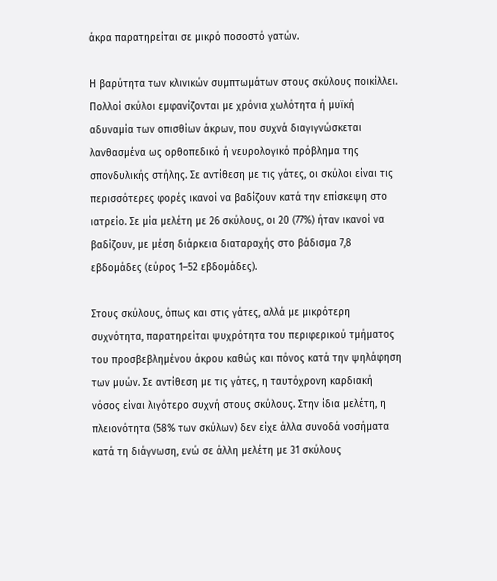άκρα παρατηρείται σε μικρό ποσοστό γατών.

Η βαρύτητα των κλινικών συμπτωμάτων στους σκύλους ποικίλλει. Πολλοί σκύλοι εμφανίζονται με χρόνια χωλότητα ή μυϊκή αδυναμία των οπισθίων άκρων, που συχνά διαγιγνώσκεται λανθασμένα ως ορθοπεδικό ή νευρολογικό πρόβλημα της σπονδυλικής στήλης. Σε αντίθεση με τις γάτες, οι σκύλοι είναι τις περισσότερες φορές ικανοί να βαδίζουν κατά την επίσκεψη στο ιατρείο. Σε μία μελέτη με 26 σκύλους, οι 20 (77%) ήταν ικανοί να βαδίζουν, με μέση διάρκεια διαταραχής στο βάδισμα 7,8 εβδομάδες (εύρος 1–52 εβδομάδες).

Στους σκύλους, όπως και στις γάτες, αλλά με μικρότερη συχνότητα, παρατηρείται ψυχρότητα του περιφερικού τμήματος του προσβεβλημένου άκρου καθώς και πόνος κατά την ψηλάφηση των μυών. Σε αντίθεση με τις γάτες, η ταυτόχρονη καρδιακή νόσος είναι λιγότερο συχνή στους σκύλους. Στην ίδια μελέτη, η πλειονότητα (58% των σκύλων) δεν είχε άλλα συνοδά νοσήματα κατά τη διάγνωση, ενώ σε άλλη μελέτη με 31 σκύλους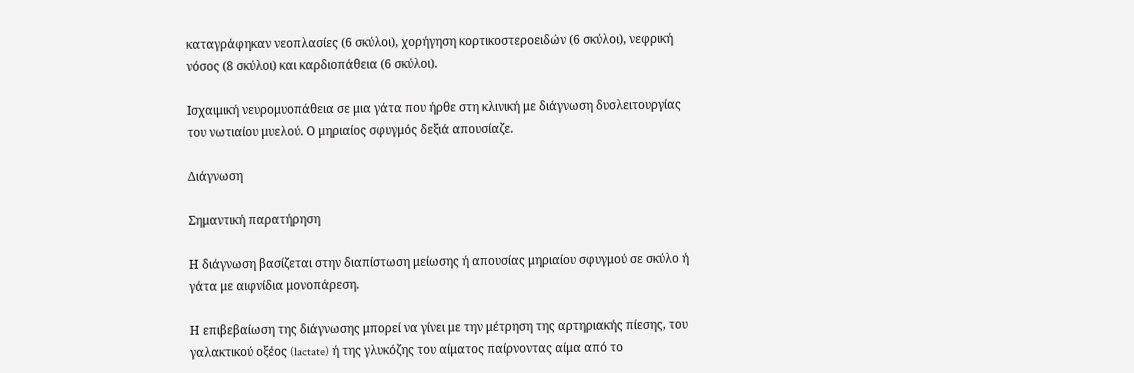καταγράφηκαν νεοπλασίες (6 σκύλοι), χορήγηση κορτικοστεροειδών (6 σκύλοι), νεφρική νόσος (8 σκύλοι) και καρδιοπάθεια (6 σκύλοι).

Ισχαιμική νευρομυοπάθεια σε μια γάτα που ήρθε στη κλινική με διάγνωση δυσλειτουργίας του νωτιαίου μυελού. Ο μηριαίος σφυγμός δεξιά απουσίαζε.

Διάγνωση

Σημαντική παρατήρηση

Η διάγνωση βασίζεται στην διαπίστωση μείωσης ή απουσίας μηριαίου σφυγμού σε σκύλο ή γάτα με αιφνίδια μονοπάρεση.

Η επιβεβαίωση της διάγνωσης μπορεί να γίνει με την μέτρηση της αρτηριακής πίεσης, του γαλακτικού οξέος (lactate) ή της γλυκόζης του αίματος παίρνοντας αίμα από το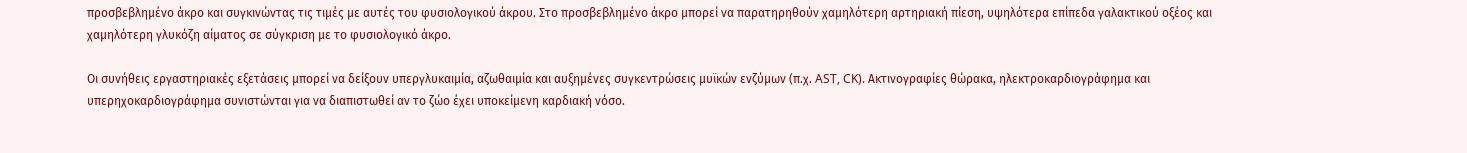προσβεβλημένο άκρο και συγκινώντας τις τιμές με αυτές του φυσιολογικού άκρου. Στο προσβεβλημένο άκρο μπορεί να παρατηρηθούν χαμηλότερη αρτηριακή πίεση, υψηλότερα επίπεδα γαλακτικού οξέος και χαμηλότερη γλυκόζη αίματος σε σύγκριση με το φυσιολογικό άκρο.

Οι συνήθεις εργαστηριακές εξετάσεις μπορεί να δείξουν υπεργλυκαιμία, αζωθαιμία και αυξημένες συγκεντρώσεις μυϊκών ενζύμων (π.χ. AST, CK). Ακτινογραφίες θώρακα, ηλεκτροκαρδιογράφημα και υπερηχοκαρδιογράφημα συνιστώνται για να διαπιστωθεί αν το ζώο έχει υποκείμενη καρδιακή νόσο.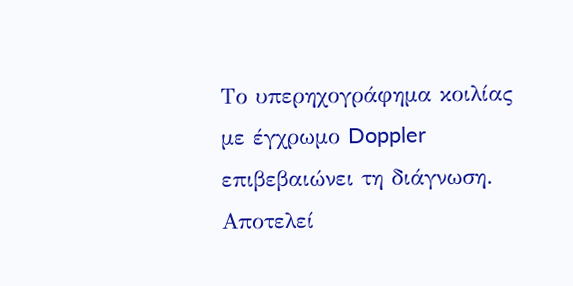Το υπερηχογράφημα κοιλίας με έγχρωμο Doppler επιβεβαιώνει τη διάγνωση. Αποτελεί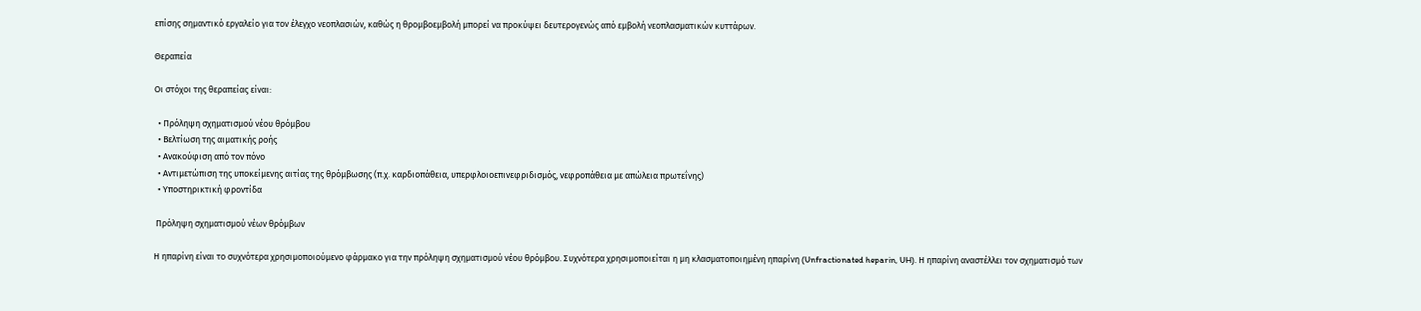επίσης σημαντικό εργαλείο για τον έλεγχο νεοπλασιών, καθώς η θρομβοεμβολή μπορεί να προκύψει δευτερογενώς από εμβολή νεοπλασματικών κυττάρων.

Θεραπεία

Οι στόχοι της θεραπείας είναι:

  • Πρόληψη σχηματισμού νέου θρόμβου
  • Βελτίωση της αιματικής ροής
  • Ανακούφιση από τον πόνο
  • Αντιμετώπιση της υποκείμενης αιτίας της θρόμβωσης (π.χ. καρδιοπάθεια, υπερφλοιοεπινεφριδισμός, νεφροπάθεια με απώλεια πρωτεΐνης)
  • Υποστηρικτική φροντίδα

 Πρόληψη σχηματισμού νέων θρόμβων

Η ηπαρίνη είναι το συχνότερα χρησιμοποιούμενο φάρμακο για την πρόληψη σχηματισμού νέου θρόμβου. Συχνότερα χρησιμοποιείται η μη κλασματοποιημένη ηπαρίνη (Unfractionated heparin, UH). Η ηπαρίνη αναστέλλει τον σχηματισμό των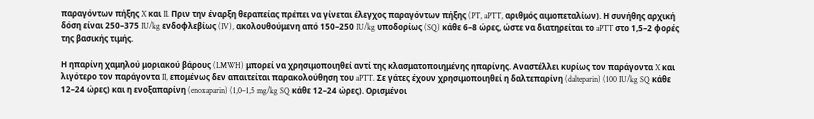παραγόντων πήξης X και II. Πριν την έναρξη θεραπείας πρέπει να γίνεται έλεγχος παραγόντων πήξης (PT, aPTT, αριθμός αιμοπεταλίων). Η συνήθης αρχική δόση είναι 250–375 IU/kg ενδοφλεβίως (IV), ακολουθούμενη από 150–250 IU/kg υποδορίως (SQ) κάθε 6–8 ώρες, ώστε να διατηρείται το aPTT στο 1,5–2 φορές της βασικής τιμής.

Η ηπαρίνη χαμηλού μοριακού βάρους (LMWH) μπορεί να χρησιμοποιηθεί αντί της κλασματοποιημένης ηπαρίνης. Αναστέλλει κυρίως τον παράγοντα X και λιγότερο τον παράγοντα II, επομένως δεν απαιτείται παρακολούθηση του aPTT. Σε γάτες έχουν χρησιμοποιηθεί η δαλτεπαρίνη (dalteparin) (100 IU/kg SQ κάθε 12–24 ώρες) και η ενοξαπαρίνη (enoxaparin) (1,0–1,5 mg/kg SQ κάθε 12–24 ώρες). Ορισμένοι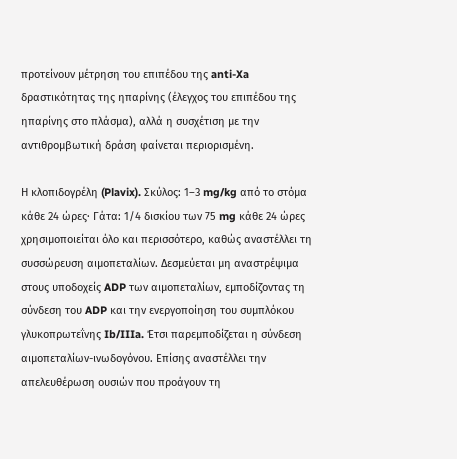προτείνουν μέτρηση του επιπέδου της anti-Xa δραστικότητας της ηπαρίνης (έλεγχος του επιπέδου της ηπαρίνης στο πλάσμα), αλλά η συσχέτιση με την αντιθρομβωτική δράση φαίνεται περιορισμένη.

Η κλοπιδογρέλη (Plavix). Σκύλος: 1–3 mg/kg από το στόμα κάθε 24 ώρες· Γάτα: 1/4 δισκίου των 75 mg κάθε 24 ώρες χρησιμοποιείται όλο και περισσότερο, καθώς αναστέλλει τη συσσώρευση αιμοπεταλίων. Δεσμεύεται μη αναστρέψιμα στους υποδοχείς ADP των αιμοπεταλίων, εμποδίζοντας τη σύνδεση του ADP και την ενεργοποίηση του συμπλόκου γλυκοπρωτεΐνης Ib/IIIa. Έτσι παρεμποδίζεται η σύνδεση αιμοπεταλίων-ινωδογόνου. Επίσης αναστέλλει την απελευθέρωση ουσιών που προάγουν τη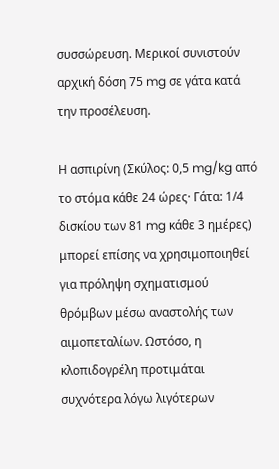συσσώρευση. Μερικοί συνιστούν αρχική δόση 75 mg σε γάτα κατά την προσέλευση.

Η ασπιρίνη (Σκύλος: 0,5 mg/kg από το στόμα κάθε 24 ώρες· Γάτα: 1/4 δισκίου των 81 mg κάθε 3 ημέρες) μπορεί επίσης να χρησιμοποιηθεί για πρόληψη σχηματισμού θρόμβων μέσω αναστολής των αιμοπεταλίων. Ωστόσο, η κλοπιδογρέλη προτιμάται συχνότερα λόγω λιγότερων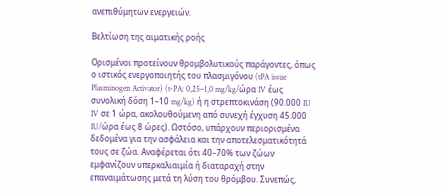ανεπιθύμητων ενεργειών.

Βελτίωση της αιματικής ροής

Ορισμένοι προτείνουν θρομβολυτικούς παράγοντες, όπως ο ιστικός ενεργοποιητής του πλασμιγόνου (tPA issue Plasminogen Activator) (t-PA: 0,25–1,0 mg/kg/ώρα IV έως συνολική δόση 1–10 mg/kg) ή η στρεπτοκινάση (90.000 IU IV σε 1 ώρα, ακολουθούμενη από συνεχή έγχυση 45.000 IU/ώρα έως 8 ώρες). Ωστόσο, υπάρχουν περιορισμένα δεδομένα για την ασφάλεια και την αποτελεσματικότητά τους σε ζώα. Αναφέρεται ότι 40–70% των ζώων εμφανίζουν υπερκαλιαιμία ή διαταραχή στην επαναιμάτωσης μετά τη λύση του θρόμβου. Συνεπώς,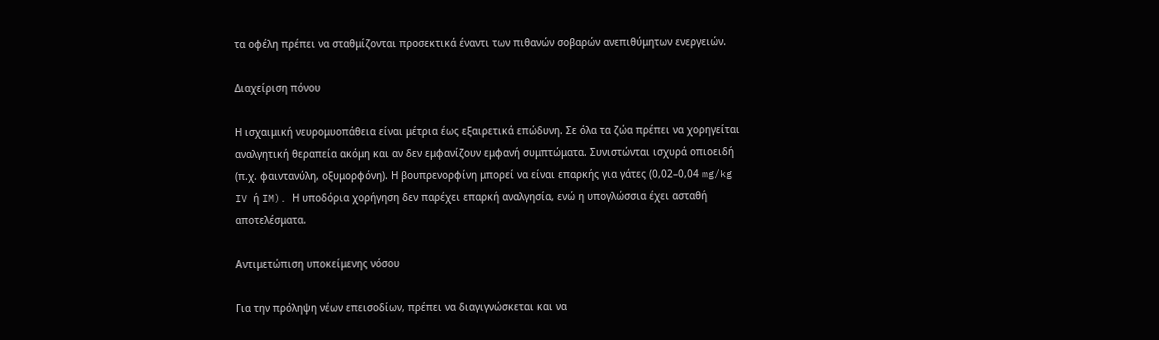τα οφέλη πρέπει να σταθμίζονται προσεκτικά έναντι των πιθανών σοβαρών ανεπιθύμητων ενεργειών.

Διαχείριση πόνου

Η ισχαιμική νευρομυοπάθεια είναι μέτρια έως εξαιρετικά επώδυνη. Σε όλα τα ζώα πρέπει να χορηγείται αναλγητική θεραπεία ακόμη και αν δεν εμφανίζουν εμφανή συμπτώματα. Συνιστώνται ισχυρά οπιοειδή (π.χ. φαιντανύλη, οξυμορφόνη). Η βουπρενορφίνη μπορεί να είναι επαρκής για γάτες (0,02–0,04 mg/kg IV ή IM). Η υποδόρια χορήγηση δεν παρέχει επαρκή αναλγησία, ενώ η υπογλώσσια έχει ασταθή αποτελέσματα.

Αντιμετώπιση υποκείμενης νόσου

Για την πρόληψη νέων επεισοδίων, πρέπει να διαγιγνώσκεται και να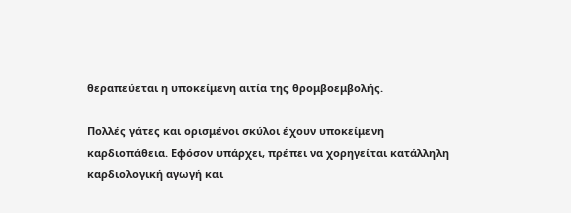θεραπεύεται η υποκείμενη αιτία της θρομβοεμβολής.

Πολλές γάτες και ορισμένοι σκύλοι έχουν υποκείμενη καρδιοπάθεια. Εφόσον υπάρχει, πρέπει να χορηγείται κατάλληλη καρδιολογική αγωγή και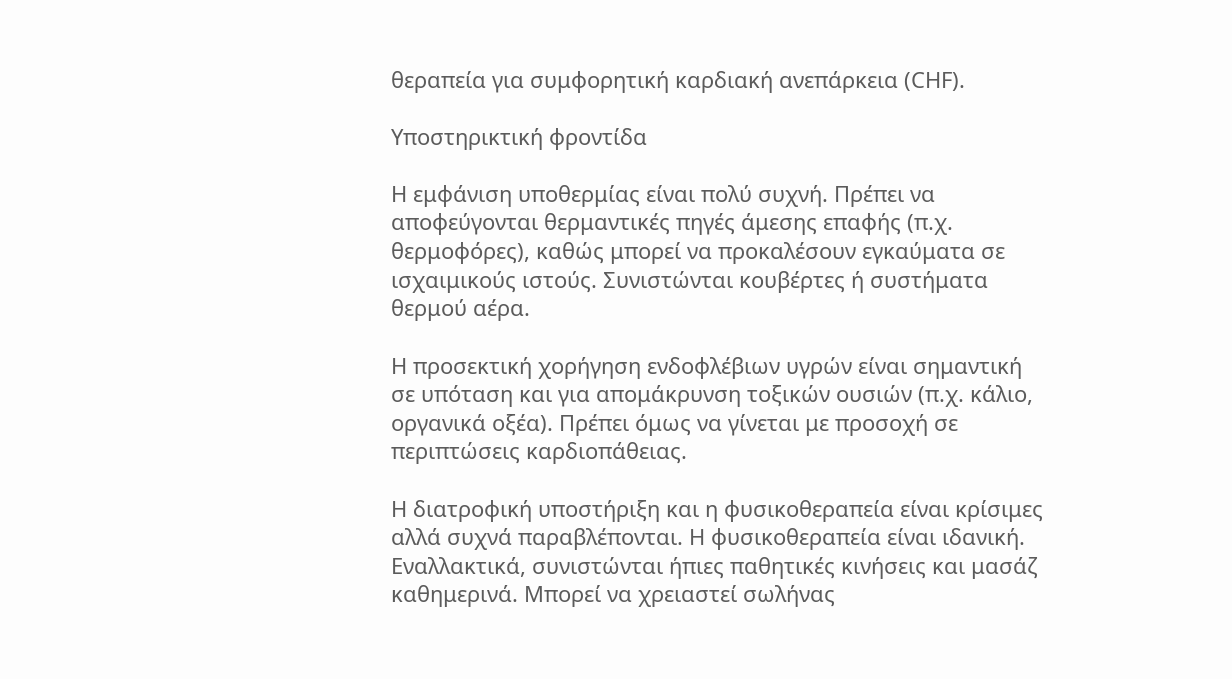θεραπεία για συμφορητική καρδιακή ανεπάρκεια (CHF).

Υποστηρικτική φροντίδα

Η εμφάνιση υποθερμίας είναι πολύ συχνή. Πρέπει να αποφεύγονται θερμαντικές πηγές άμεσης επαφής (π.χ. θερμοφόρες), καθώς μπορεί να προκαλέσουν εγκαύματα σε ισχαιμικούς ιστούς. Συνιστώνται κουβέρτες ή συστήματα θερμού αέρα.

Η προσεκτική χορήγηση ενδοφλέβιων υγρών είναι σημαντική σε υπόταση και για απομάκρυνση τοξικών ουσιών (π.χ. κάλιο, οργανικά οξέα). Πρέπει όμως να γίνεται με προσοχή σε περιπτώσεις καρδιοπάθειας.

Η διατροφική υποστήριξη και η φυσικοθεραπεία είναι κρίσιμες αλλά συχνά παραβλέπονται. Η φυσικοθεραπεία είναι ιδανική. Εναλλακτικά, συνιστώνται ήπιες παθητικές κινήσεις και μασάζ καθημερινά. Μπορεί να χρειαστεί σωλήνας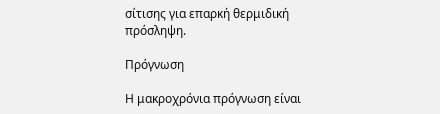σίτισης για επαρκή θερμιδική πρόσληψη.

Πρόγνωση

Η μακροχρόνια πρόγνωση είναι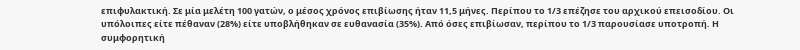επιφυλακτική. Σε μία μελέτη 100 γατών, ο μέσος χρόνος επιβίωσης ήταν 11,5 μήνες. Περίπου το 1/3 επέζησε του αρχικού επεισοδίου. Οι υπόλοιπες είτε πέθαναν (28%) είτε υποβλήθηκαν σε ευθανασία (35%). Από όσες επιβίωσαν, περίπου το 1/3 παρουσίασε υποτροπή. Η συμφορητική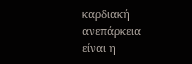καρδιακή ανεπάρκεια είναι η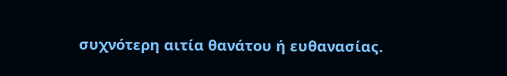συχνότερη αιτία θανάτου ή ευθανασίας.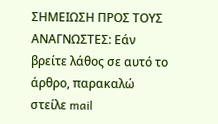ΣΗΜΕΙΩΣΗ ΠΡΟΣ ΤΟΥΣ ΑΝΑΓΝΩΣΤΕΣ: Εάν βρείτε λάθος σε αυτό το άρθρο, παρακαλώ στείλε mail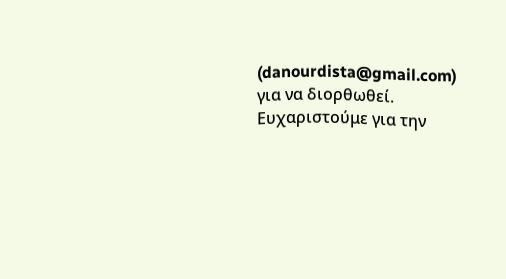(danourdista@gmail.com) για να διορθωθεί. Ευχαριστούμε για την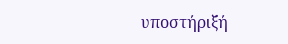υποστήριξή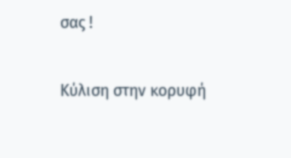σας !

Κύλιση στην κορυφή